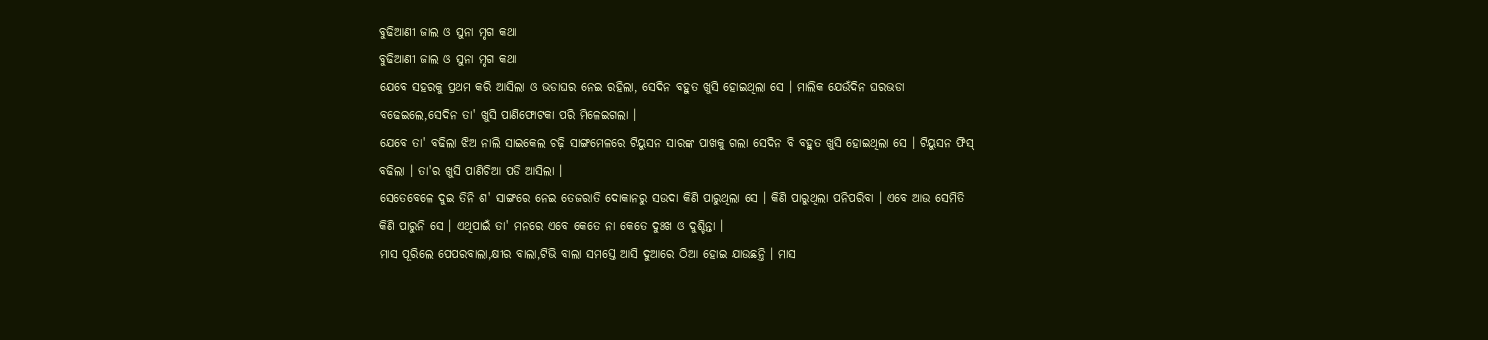ବୁଢିଆଣୀ ଜାଲ ଓ ସୁନା ମୃଗ କଥା
ବୁଢିଆଣୀ ଜାଲ ଓ ସୁନା ମୃଗ କଥା
ଯେବେ ସହରକୁ ପ୍ରଥମ କରି ଆସିଲା ଓ ଭଡାଘର ନେଇ ରହିଲା, ସେଦିନ ବହୁତ ଖୁସି ହୋଇଥିଲା ସେ । ମାଲିକ ଯେଉଁଦିନ ଘରଭଡା ବଢେଇଲେ,ସେଦିନ ତା' ଖୁସି ପାଣିଫୋଟକା ପରି ମିଳେଇଗଲା ।
ଯେବେ ତା' ବଢିଲା ଝିଅ ନାଲି ସାଇକେଲ ଚଢ଼ି ସାଙ୍ଗମେଳରେ ଟିୟୁସନ ସାରଙ୍କ ପାଖକୁ ଗଲା ସେଦିନ ବି ବହୁତ ଖୁସି ହୋଇଥିଲା ସେ । ଟିୟୁସନ ଫିସ୍ ବଢିଲା । ତା'ର ଖୁସି ପାଣିଚିଆ ପଡି ଆସିଲା ।
ସେତେବେଳେ ଦୁଇ ତିନି ଶ' ସାଙ୍ଗରେ ନେଇ ତେଜରାତି ଦୋକାନରୁ ସଉଦା କିଣି ପାରୁଥିଲା ସେ । କିଣି ପାରୁଥିଲା ପନିପରିବା । ଏବେ ଆଉ ସେମିତି କିଣି ପାରୁନି ସେ । ଏଥିପାଇଁ ତା' ମନରେ ଏବେ କେତେ ନା କେତେ ଦୁଃଖ ଓ ଦୁଶ୍ଚିନ୍ତା ।
ମାସ ପୂରିଲେ ପେପରବାଲା,କ୍ଷୀର ବାଲା,ଟିଭି ବାଲା ସମସ୍ତେ ଆସି ଦୁଆରେ ଠିଆ ହୋଇ ଯାଉଛନ୍ତି । ମାସ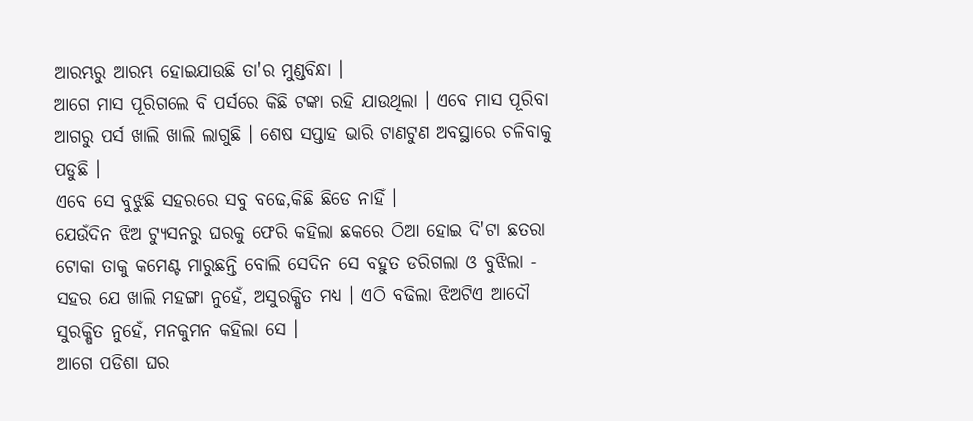ଆରମ୍ଭରୁ ଆରମ୍ଭ ହୋଇଯାଉଛି ତା'ର ମୁଣ୍ଡବିନ୍ଧା ।
ଆଗେ ମାସ ପୂରିଗଲେ ବି ପର୍ସରେ କିଛି ଟଙ୍କା ରହି ଯାଉଥିଲା । ଏବେ ମାସ ପୂରିବା ଆଗରୁ ପର୍ସ ଖାଲି ଖାଲି ଲାଗୁଛି । ଶେଷ ସପ୍ତାହ ଭାରି ଟାଣଟୁଣ ଅବସ୍ଥାରେ ଚଳିବାକୁ ପଡୁଛି ।
ଏବେ ସେ ବୁଝୁଛି ସହରରେ ସବୁ ବଢେ,କିଛି ଛିଡେ ନାହିଁ ।
ଯେଉଁଦିନ ଝିଅ ଟ୍ୟୁସନରୁ ଘରକୁ ଫେରି କହିଲା ଛକରେ ଠିଆ ହୋଇ ଦି'ଟା ଛତରା ଟୋକା ତାକୁ କମେଣ୍ଟ ମାରୁଛନ୍ତି ବୋଲି ସେଦିନ ସେ ବହୁତ ଡରିଗଲା ଓ ବୁଝିଲା - ସହର ଯେ ଖାଲି ମହଙ୍ଗା ନୁହେଁ, ଅସୁରକ୍ଷିତ ମଧ୍ୟ । ଏଠି ବଢିଲା ଝିଅଟିଏ ଆଦୌ ସୁରକ୍ଷିତ ନୁହେଁ, ମନକୁମନ କହିଲା ସେ ।
ଆଗେ ପଡିଶା ଘର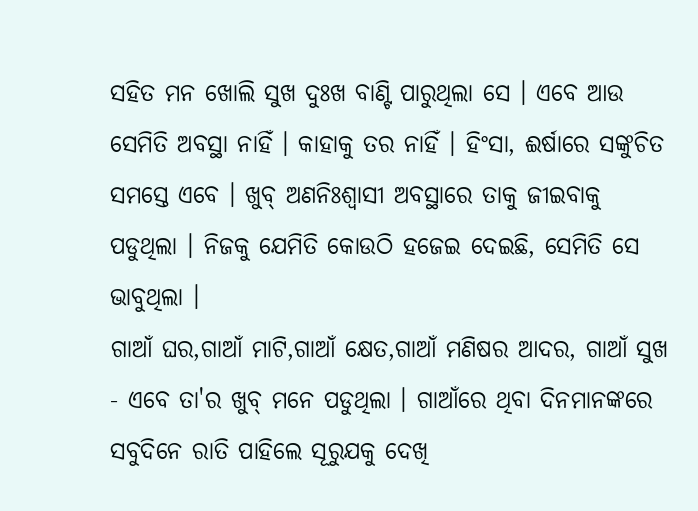ସହିତ ମନ ଖୋଲି ସୁଖ ଦୁଃଖ ବାଣ୍ଟି ପାରୁଥିଲା ସେ । ଏବେ ଆଉ ସେମିତି ଅବସ୍ଥା ନାହିଁ । କାହାକୁ ତର ନାହିଁ । ହିଂସା, ଈର୍ଷାରେ ସଙ୍କୁଚିତ ସମସ୍ତେ ଏବେ । ଖୁବ୍ ଅଣନିଃଶ୍ବାସୀ ଅବସ୍ଥାରେ ତାକୁ ଜୀଇବାକୁ ପଡୁଥିଲା । ନିଜକୁ ଯେମିତି କୋଉଠି ହଜେଇ ଦେଇଛି, ସେମିତି ସେ ଭାବୁଥିଲା ।
ଗାଆଁ ଘର,ଗାଆଁ ମାଟି,ଗାଆଁ କ୍ଷେତ,ଗାଆଁ ମଣିଷର ଆଦର, ଗାଆଁ ସୁଖ - ଏବେ ତା'ର ଖୁବ୍ ମନେ ପଡୁଥିଲା । ଗାଆଁରେ ଥିବା ଦିନମାନଙ୍କରେ ସବୁଦିନେ ରାତି ପାହିଲେ ସୂରୁଯକୁ ଦେଖି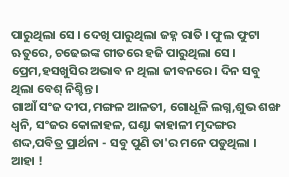ପାରୁଥିଲା ସେ । ଦେଖି ପାରୁଥିଲା ଜହ୍ନ ରାତି । ଫୁଲ ଫୁଟା ଋତୁରେ, ଚଢେଇଙ୍କ ଗୀତରେ ହଜି ପାରୁଥିଲା ସେ । ପ୍ରେମ,ହସଖୁସିର ଅଭାବ ନ ଥିଲା ଜୀବନରେ । ଦିନ ସବୁ ଥିଲା ବେଶ୍ ନିଶ୍ଚିନ୍ତ ।
ଗାଆଁ ସଂଜ ଦୀପ,ମଙ୍ଗଳ ଆଳତୀ, ଗୋଧୂଳି ଲଗ୍ନ,ଶୁଭ ଶଙ୍ଖ ଧ୍ବନି, ସଂଜର କୋଳାହଳ, ଘଣ୍ଟା କାହାଳୀ ମୃଦଙ୍ଗର ଶଦ୍ଦ,ପବିତ୍ର ପ୍ରାର୍ଥନା - ସବୁ ପୁଣି ତା'ର ମନେ ପଡୁଥିଲା ।
ଆହା !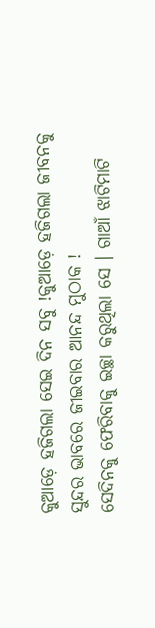କୁଆଡ଼େ ହଜିଗଲା ସେଇ ଦିନ ସବୁ !କୁଆଡ଼େ ହଜିଗଲା ଜୀବନକୁ ସୁନ୍ଦର ଭାବରେ ଜୀଇବାର ଆନନ୍ଦ ମୁଠାକ !
ସେଦିନକୁ ଫେରିବାକୁ ଇଚ୍ଛା କରୁଥିଲା ସେ । ଗାଆଁ ଝାଟିମାଟି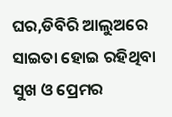ଘର,ଡିବିରି ଆଲୁଅରେ ସାଇତା ହୋଇ ରହିଥିବା ସୁଖ ଓ ପ୍ରେମର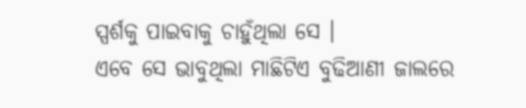ସ୍ପର୍ଶକୁ ପାଇବାକୁ ଚାହୁଁଥିଲା ସେ ।
ଏବେ ସେ ଭାବୁଥିଲା ମାଛିଟିଏ ବୁଢିଆଣୀ ଜାଲରେ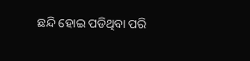ଛନ୍ଦି ହୋଇ ପଡିଥିବା ପରି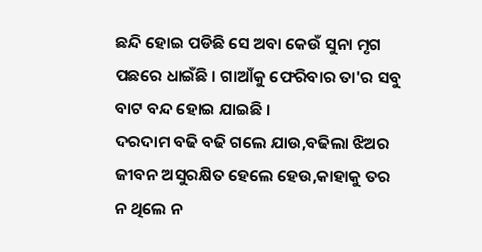ଛନ୍ଦି ହୋଇ ପଡିଛି ସେ ଅବା କେଉଁ ସୁନା ମୃଗ ପଛରେ ଧାଇଁଛି । ଗାଆଁକୁ ଫେରିବାର ତା'ର ସବୁ ବାଟ ବନ୍ଦ ହୋଇ ଯାଇଛି ।
ଦରଦାମ ବଢି ବଢି ଗଲେ ଯାଉ,ବଢିଲା ଝିଅର ଜୀବନ ଅସୁରକ୍ଷିତ ହେଲେ ହେଉ,କାହାକୁ ତର ନ ଥିଲେ ନ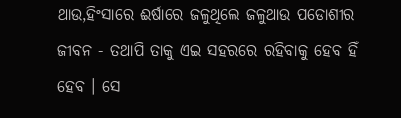ଥାଉ,ହିଂସାରେ ଈର୍ଷାରେ ଜଳୁଥିଲେ ଜଳୁଥାଉ ପଡୋଶୀର ଜୀବନ - ତଥାପି ତାକୁ ଏଇ ସହରରେ ରହିବାକୁ ହେବ ହିଁ ହେବ । ସେ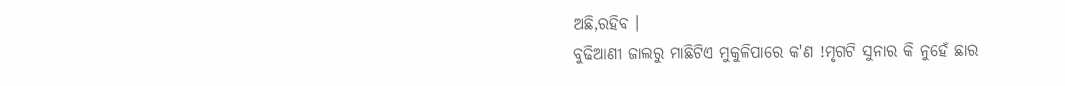ଅଛି,ରହିବ ।
ବୁଢିଆଣୀ ଜାଲରୁ ମାଛିଟିଏ ମୁକୁଳିପାରେ କ'ଣ !ମୃଗଟି ସୁନାର କି ନୁହେଁ ଛାର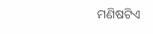ମଣିଷଟିଏ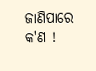ଜାଣିପାରେ କ'ଣ !